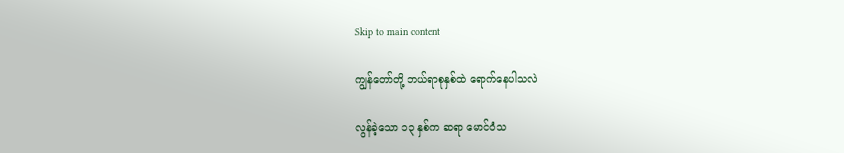Skip to main content

ကျွန်တော်တို့ ဘယ်ရာစုနှစ်ထဲ ရောက်နေပါသလဲ

လွန်ခဲ့သော ၁၃ နှစ်က ဆရာ မောင်ဝံသ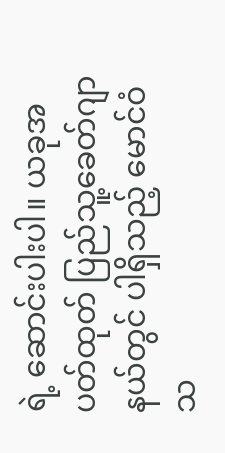ရဲ့ ဆောင်းပါးပါ။ ယခုအပတ်ထုတ် ပြည်သူ့ခေတ်ဂျာနယ်တွင် ပါရှိသည့် မောင်ဝံသ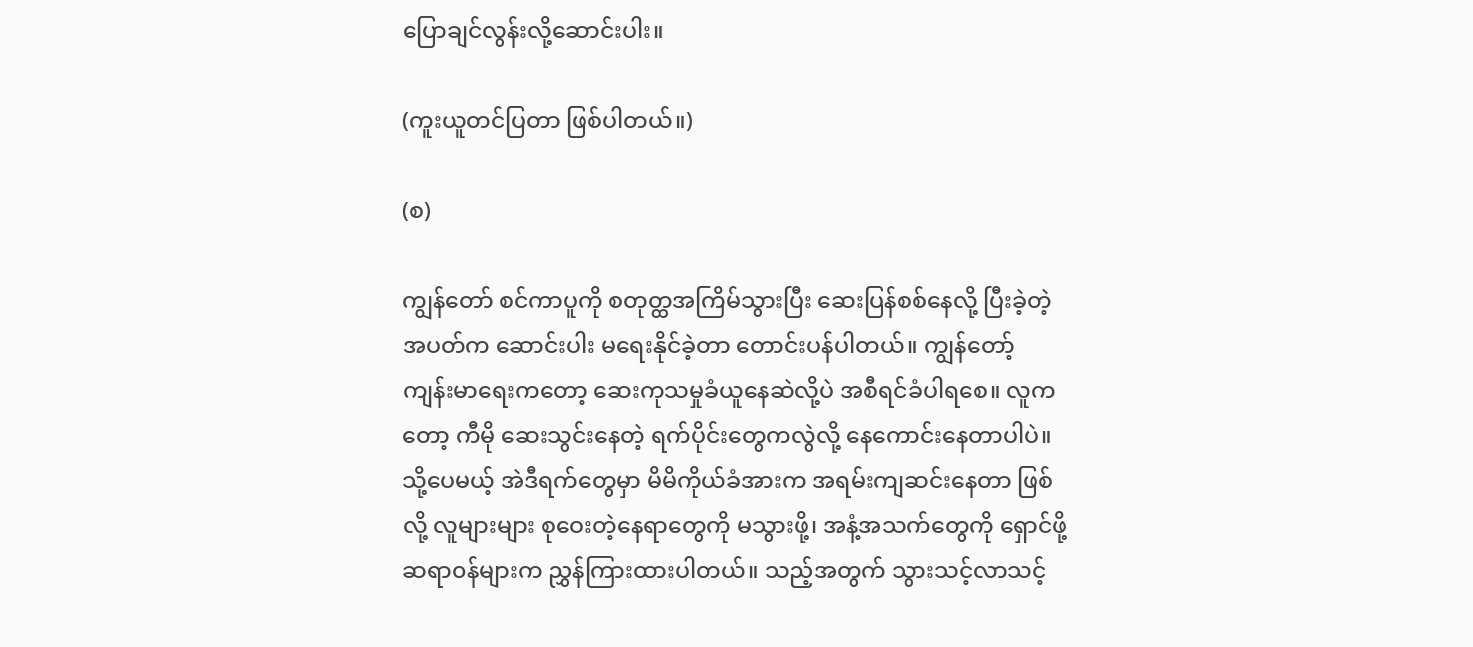ပြောချင်လွန်းလို့ဆောင်းပါး။

(ကူးယူတင်ပြတာ ဖြစ်ပါတယ်။)

(စ)

ကျွန်တော် စင်ကာပူကို စတုတ္ထအကြိမ်သွားပြီး ဆေးပြန်စစ်နေလို့ ပြီးခဲ့တဲ့အပတ်က ဆောင်းပါး မရေးနိုင်ခဲ့တာ တောင်းပန်ပါတယ်။ ကျွန်တော့် ကျန်းမာရေးကတော့ ဆေးကုသမှုခံယူနေဆဲလို့ပဲ အစီရင်ခံပါရစေ။ လူကတော့ ကီမို ဆေးသွင်းနေတဲ့ ရက်ပိုင်းတွေကလွဲလို့ နေကောင်းနေတာပါပဲ။ သို့ပေမယ့် အဲဒီရက်တွေမှာ မိမိကိုယ်ခံအားက အရမ်းကျဆင်းနေတာ ဖြစ်လို့ လူများများ စုဝေးတဲ့နေရာတွေကို မသွားဖို့၊ အနံ့အသက်တွေကို ရှောင်ဖို့ ဆရာ၀န်များက ညွှန်ကြားထားပါတယ်။ သည့်အတွက် သွားသင့်လာသင့်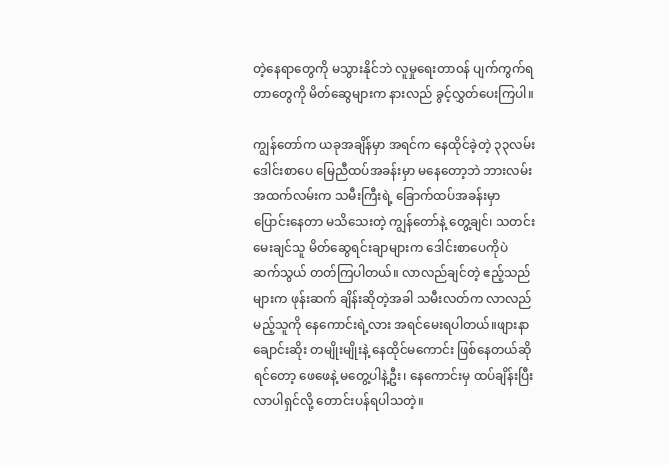တဲ့နေရာတွေကို မသွားနိုင်ဘဲ လူမှုရေးတာ၀န် ပျက်ကွက်ရတာတွေကို မိတ်ဆွေများက နားလည် ခွင့်လွှတ်ပေးကြပါ။

ကျွန်တော်က ယခုအချိန်မှာ အရင်က နေထိုင်ခဲ့တဲ့ ၃၃လမ်း ဒေါင်းစာပေ မြေညီထပ်အခန်းမှာ မနေတော့ဘဲ ဘားလမ်း အထက်လမ်းက သမီးကြီးရဲ့ ခြောက်ထပ်အခန်းမှာ ပြောင်းနေတာ မသိသေးတဲ့ ကျွန်တော်နဲ့ တွေ့ချင်၊ သတင်းမေးချင်သူ မိတ်ဆွေရင်းချာများက ဒေါင်းစာပေကိုပဲ  ဆက်သွယ် တတ်ကြပါတယ်။ လာလည်ချင်တဲ့ ဧည့်သည်များက ဖုန်းဆက် ချိန်းဆိုတဲ့အခါ သမီးလတ်က လာလည်မည့်သူကို နေကောင်းရဲ့လား အရင်မေးရပါတယ်။ဖျားနာ ချောင်းဆိုး တမျိုးမျိုးနဲ့ နေထိုင်မကောင်း ဖြစ်နေတယ်ဆိုရင်တော့ ဖေဖေနဲ့ မတွေ့ပါနဲ့ဦး၊ နေကောင်းမှ ထပ်ချိန်းပြီး လာပါရှင်လို့ တောင်းပန်ရပါသတဲ့။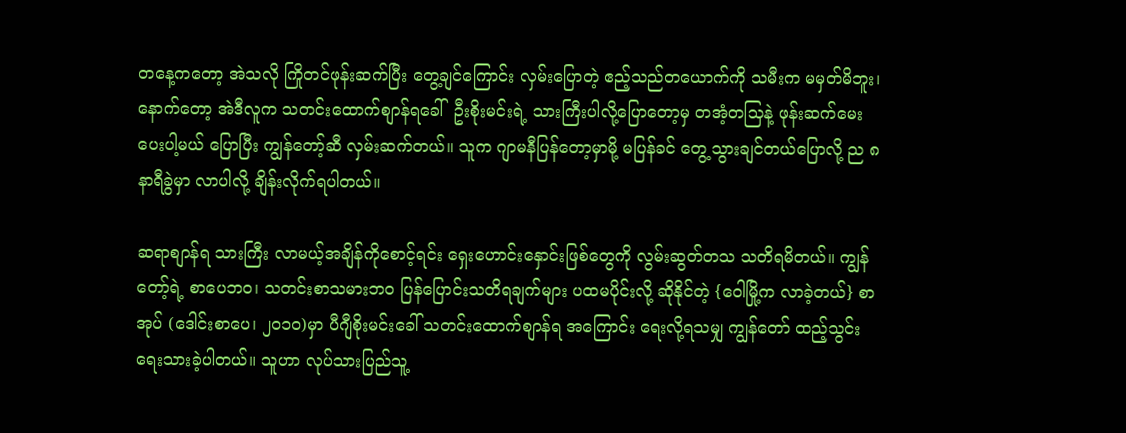တနေ့ကတော့ အဲသလို ကြိုတင်ဖုန်းဆက်ပြီး တွေ့ချင်ကြောင်း လှမ်းပြောတဲ့ ဧည့်သည်တယောက်ကို သမီးက မမှတ်မိဘူး၊ နောက်တော့ အဲဒီလူက သတင်းထောက်စျာန်ရခေါ်  ဦးစိုးမင်းရဲ့ သားကြီးပါလို့ပြောတော့မှ တအံ့တသြနဲ့ ဖုန်းဆက်မေးပေးပါ့မယ် ပြောပြီး ကျွန်တော့်ဆီ လှမ်းဆက်တယ်။ သူက ဂျာမနီပြန်တော့မှာမို့ မပြန်ခင် တွေ့သွားချင်တယ်ပြောလို့ ည ၈နာရီခွဲမှာ လာပါလို့ ချိန်းလိုက်ရပါတယ်။

ဆရာစျာန်ရ သားကြီး လာမယ့်အချိန်ကိုစောင့်ရင်း ရှေးဟောင်းနှောင်းဖြစ်တွေကို လွမ်းဆွတ်တသ သတိရမိတယ်။ ကျွန်တော့်ရဲ့ စာပေဘ၀၊ သတင်းစာသမားဘ၀ ပြန်ပြောင်းသတိရချက်များ ပထမပိုင်းလို့ ဆိုနိုင်တဲ့ {ဝေါမြို့က လာခဲ့တယ်} စာအုပ် (ဒေါင်းစာပေ၊ ၂၀၁၀)မှာ ပီဂျီစိုးမင်းခေါ် သတင်းထောက်စျာန်ရ အကြောင်း ရေးလို့ရသမျှ ကျွန်တော် ထည့်သွင်းရေးသားခဲ့ပါတယ်။ သူဟာ လုပ်သားပြည်သူ့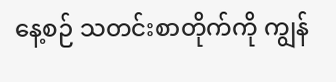နေ့စဉ် သတင်းစာတိုက်ကို ကျွန်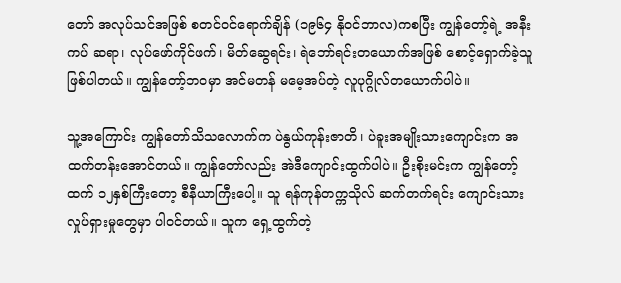တော် အလုပ်သင်အဖြစ် စတင်၀င်ရောက်ချိန် (၁၉၆၄ နို၀င်ဘာလ)ကစပြီး ကျွန်တော့်ရဲ့ အနီးကပ် ဆရာ၊ လုပ်ဖော်ကိုင်ဖက်၊ မိတ်ဆွေရင်း၊ ရဲဘော်ရင်းတယောက်အဖြစ် စောင့်ရှောက်ခဲ့သူ ဖြစ်ပါတယ်။ ကျွန်တော့်ဘ၀မှာ အင်မတန် မမေ့အပ်တဲ့ လူပုဂ္ဂိုလ်တယောက်ပါပဲ။

သူ့အကြောင်း ကျွန်တော်သိသလောက်က ပဲနွယ်ကုန်းဇာတိ၊ ပဲခူးအမျိုးသားကျောင်းက အထက်တန်းအောင်တယ်။ ကျွန်တော်လည်း အဲဒီကျောင်းထွက်ပါပဲ။ ဦးစိုးမင်းက ကျွန်တော့်ထက် ၁၂နှစ်ကြီးတော့ စီနီယာကြီးပေါ့။ သူ ရန်ကုန်တက္ကသိုလ် ဆက်တက်ရင်း ကျောင်းသား လှုပ်ရှားမှုတွေမှာ ပါ၀င်တယ်။ သူက ရှေ့ထွက်တဲ့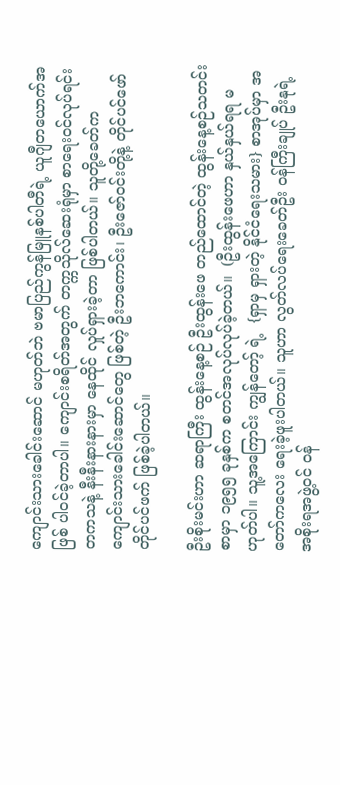ကျောင်းသားခေါင်းဆောင် မဟုတ်ဘဲ ဗမာပြည်ကွန်မြူနစ်ပါတီရဲ့ ယူဂျီတယောက်အဖြစ် ပါ၀င်ခဲ့တာပါ။ ကျောင်းစရိတ်အတွက် တက္ကသိုလ်ဆေးရုံမှာ စာရေး၀င်လုပ်ရင်း တကသနဲ့ နီးနီးနားနားမှာ နေထိုင် လှုပ်ရှားခဲ့တာ ဖြစ်ပါတယ်။ သူတို့ခေတ်က ကျောင်းသားခေါင်းဆောင်တွေ ဖြစ်တဲ့ ဦးဘကောင်း၊ ဦးဇော်၀င်းတို့နဲ့ တိုင်ပင်ဖော် တိုင်ပင်ဖက် ဖြစ်ခဲ့ပါတယ်။

ဦးစိုးမင်းဟာ ဆရာကြီး ထွန်းနေ့စဉ် ဦးထွန်းဖေ တည်ထောင်တဲ့ ထွန်းနေ့စဉ်သတင်းစာမှာ ၁၉၅၅ ခုနှစ်က စတင်အလုပ်လုပ်ခဲ့တယ်။  (ဦးထွန်းဖေဟာ နှယ်နှယ်ရရ မဟုတ်ပါ။ သူ့အကြောင်း ကျွန်တော့် ရဲ့  {ရှာမှ ရှားတဲ့ နိုင်ငံရေးသမား} စာအုပ်မှာ အတော်ကလေး ရေးခဲ့ဖူးပါတယ်။ သူဟာ လွတ်လပ်ရေးခေတ်ဦး ၀န်ကြီးချုပ် ဦးနုရဲ့ အစိုးရအဖွဲ့၀င် ၀န်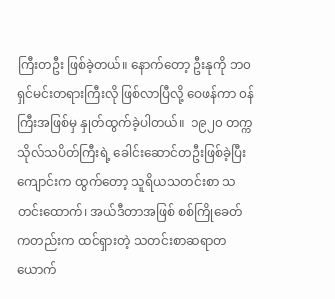ကြီးတဦး ဖြစ်ခဲ့တယ်။ နောက်တော့ ဦးနုကို ဘ၀ရှင်မင်းတရားကြီးလို ဖြစ်လာပြီလို့ ဝေဖန်ကာ ၀န်ကြီးအဖြစ်မှ နှုတ်ထွက်ခဲ့ပါတယ်။  ၁၉၂၀ တက္ကသိုလ်သပိတ်ကြီးရဲ့ ခေါင်းဆောင်တဦးဖြစ်ခဲ့ပြီး ကျောင်းက ထွက်တော့ သူရိယသတင်းစာ သတင်းထောက်၊ အယ်ဒီတာအဖြစ် စစ်ကြိုခေတ်ကတည်းက ထင်ရှားတဲ့ သတင်းစာဆရာတယောက်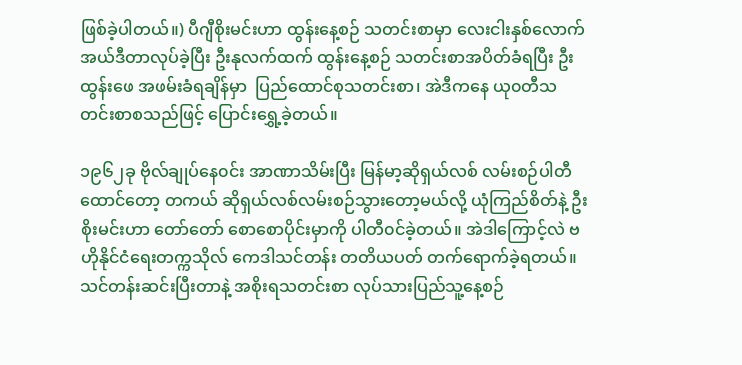ဖြစ်ခဲ့ပါတယ်။) ပီဂျီစိုးမင်းဟာ ထွန်းနေ့စဉ် သတင်းစာမှာ လေးငါးနှစ်လောက် အယ်ဒီတာလုပ်ခဲ့ပြီး ဦးနုလက်ထက် ထွန်းနေ့စဉ် သတင်းစာအပိတ်ခံရပြီး ဦးထွန်းဖေ အဖမ်းခံရချိန်မှာ  ပြည်ထောင်စုသတင်းစာ၊ အဲဒီကနေ ယု၀တီသတင်းစာစသည်ဖြင့် ပြောင်းရွှေ့ခဲ့တယ်။

၁၉၆၂ခု ဗိုလ်ချုပ်နေ၀င်း အာဏာသိမ်းပြီး မြန်မာ့ဆိုရှယ်လစ် လမ်းစဉ်ပါတီ ထောင်တော့ တကယ် ဆိုရှယ်လစ်လမ်းစဉ်သွားတော့မယ်လို့ ယုံကြည်စိတ်နဲ့ ဦးစိုးမင်းဟာ တော်တော် စောစောပိုင်းမှာကို ပါတီ၀င်ခဲ့တယ်။ အဲဒါကြောင့်လဲ ဗဟိုနိုင်ငံရေးတက္ကသိုလ် ကေဒါသင်တန်း တတိယပတ် တက်ရောက်ခဲ့ရတယ်။ သင်တန်းဆင်းပြီးတာနဲ့ အစိုးရသတင်းစာ လုပ်သားပြည်သူ့နေ့စဉ်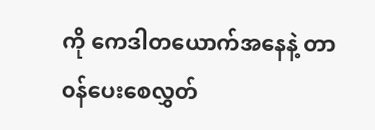ကို ကေဒါတယောက်အနေနဲ့ တာ၀န်ပေးစေလွှတ်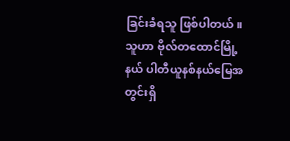ခြင်းခံရသူ ဖြစ်ပါတယ်။ သူဟာ ဗိုလ်တထောင်မြို့နယ် ပါတီယူနစ်နယ်မြေအတွင်းရှိ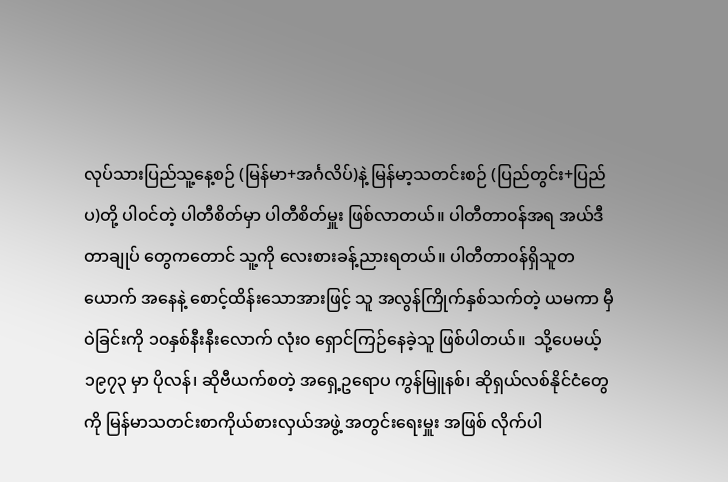လုပ်သားပြည်သူ့နေ့စဉ် (မြန်မာ+အင်္ဂလိပ်)နဲ့ မြန်မာ့သတင်းစဉ် (ပြည်တွင်း+ပြည်ပ)တို့ ပါ၀င်တဲ့ ပါတီစိတ်မှာ ပါတီစိတ်မှူး ဖြစ်လာတယ်။ ပါတီတာ၀န်အရ အယ်ဒီတာချုပ် တွေကတောင် သူ့ကို လေးစားခန့်ညားရတယ်။ ပါတီတာ၀န်ရှိသူတယောက် အနေနဲ့ စောင့်ထိန်းသောအားဖြင့် သူ အလွန်ကြိုက်နှစ်သက်တဲ့ ယမကာ မှီဝဲခြင်းကို ၁၀နှစ်နီးနီးလောက် လုံး၀ ရှောင်ကြဉ်နေခဲ့သူ ဖြစ်ပါတယ်။  သို့ပေမယ့် ၁၉၇၃ မှာ ပိုလန်၊ ဆိုဗီယက်စတဲ့ အရှေ့ဥရောပ ကွန်မြူနစ်၊ ဆိုရှယ်လစ်နိုင်ငံတွေကို မြန်မာသတင်းစာကိုယ်စားလှယ်အဖွဲ့ အတွင်းရေးမှူး အဖြစ် လိုက်ပါ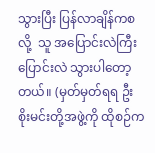သွားပြီး ပြန်လာချိန်ကစလို့  သူ အပြောင်းလဲကြီး ပြောင်းလဲ သွားပါတော့တယ်။ (မှတ်မှတ်ရရ ဦးစိုးမင်းတို့အဖွဲ့ကို ထိုစဉ်က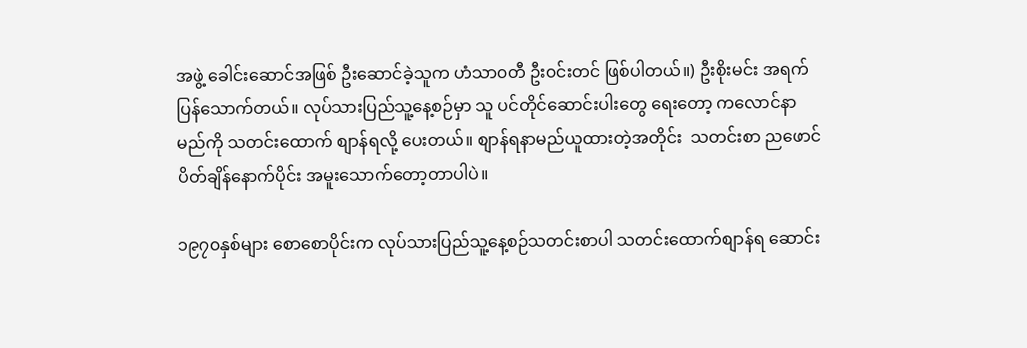အဖွဲ့ ခေါင်းဆောင်အဖြစ် ဦးဆောင်ခဲ့သူက ဟံသာ၀တီ ဦး၀င်းတင် ဖြစ်ပါတယ်။) ဦးစိုးမင်း အရက်ပြန်သောက်တယ်။ လုပ်သားပြည်သူ့နေ့စဉ်မှာ သူ ပင်တိုင်ဆောင်းပါးတွေ ရေးတော့ ကလောင်နာမည်ကို သတင်းထောက် စျာန်ရလို့ ပေးတယ်။ စျာန်ရနာမည်ယူထားတဲ့အတိုင်း  သတင်းစာ ညဖောင်ပိတ်ချိန်နောက်ပိုင်း အမူးသောက်တော့တာပါပဲ။

၁၉၇၀နှစ်များ စောစောပိုင်းက လုပ်သားပြည်သူ့နေ့စဉ်သတင်းစာပါ သတင်းထောက်စျာန်ရ ဆောင်း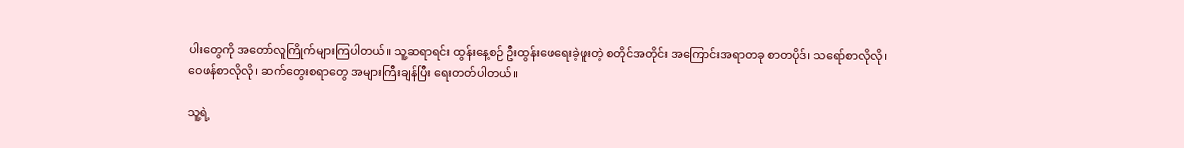ပါးတွေကို အတော်လူကြိုက်များကြပါတယ်။ သူ့ဆရာရင်း ထွန်းနေ့စဉ် ဦးထွန်းဖေရေးခဲ့ဖူးတဲ့ စတိုင်အတိုင်း အကြောင်းအရာတခု စာတပိုဒ်၊ သရော်စာလိုလို၊ ဝေဖန်စာလိုလို၊ ဆက်တွေးစရာတွေ အများကြီးချန်ပြီး ရေးတတ်ပါတယ်။

သူ့ရဲ့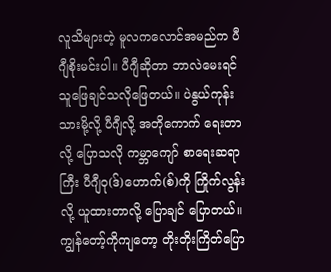လူသိများတဲ့ မူလကလောင်အမည်က ပီဂျီစိုးမင်းပါ။ ပီဂျီဆိုတာ ဘာလဲမေးရင် သူဖြေချင်သလိုဖြေတယ်။ ပဲနွယ်ကုန်းသားမို့လို့ ပီဂျီလို့ အတိုကောက် ရေးတာလို့ ပြောသလို ကမ္ဘာကျော် စာရေးဆရာကြီး ပီဂျီဝု(ဒ်)ဟောက်(စ်)ကို ကြိုက်လွန်းလို့ ယူထားတာလို့ ပြောချင် ပြောတယ်။ ကျွန်တော့်ကိုကျတော့ တိုးတိုးကြိတ်ပြော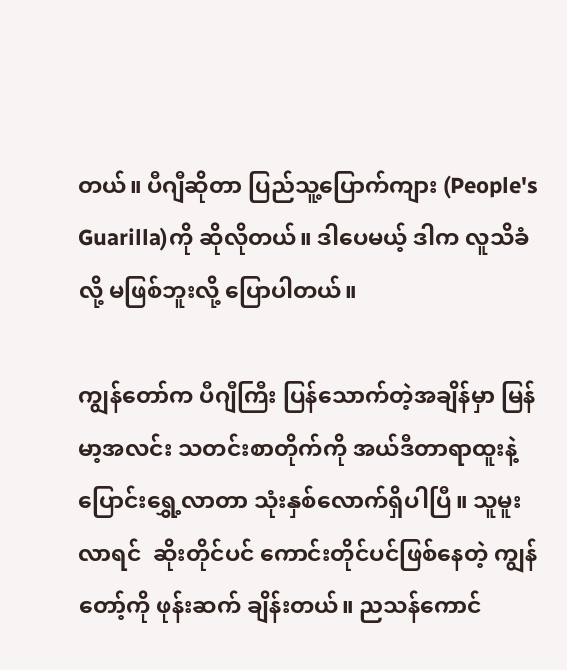တယ်။ ပီဂျီဆိုတာ ပြည်သူ့ပြောက်ကျား (People's Guarilla)ကို ဆိုလိုတယ်။ ဒါပေမယ့် ဒါက လူသိခံလို့ မဖြစ်ဘူးလို့ ပြောပါတယ်။

ကျွန်တော်က ပီဂျီကြီး ပြန်သောက်တဲ့အချိန်မှာ မြန်မာ့အလင်း သတင်းစာတိုက်ကို အယ်ဒီတာရာထူးနဲ့ ပြောင်းရွှေ့လာတာ သုံးနှစ်လောက်ရှိပါပြီ။ သူမူးလာရင်  ဆိုးတိုင်ပင် ကောင်းတိုင်ပင်ဖြစ်နေတဲ့ ကျွန်တော့်ကို ဖုန်းဆက် ချိန်းတယ်။ ညသန်ကောင်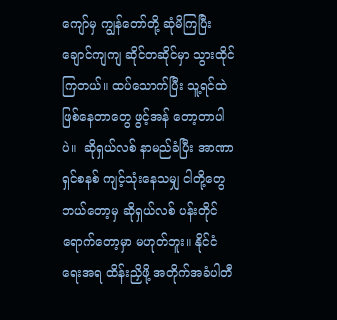ကျော်မှ ကျွန်တော်တို့ ဆုံမိကြပြီး ချောင်ကျကျ ဆိုင်တဆိုင်မှာ သွားထိုင်ကြတယ်။ ထပ်သောက်ပြီး သူ့ရင်ထဲ ဖြစ်နေတာတွေ ဖွင့်အန် တော့တာပါပဲ။  ဆိုရှယ်လစ် နာမည်ခံပြီး အာဏာရှင်စနစ် ကျင့်သုံးနေသမျှ ငါတို့တွေ ဘယ်တော့မှ ဆိုရှယ်လစ် ပန်းတိုင်ရောက်တော့မှာ မဟုတ်ဘူး။ နိုင်ငံရေးအရ ထိန်းညှိဖို့ အတိုက်အခံပါတီ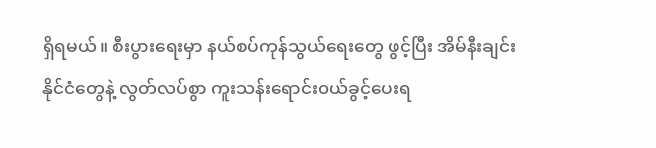ရှိရမယ်။ စီးပွားရေးမှာ နယ်စပ်ကုန်သွယ်ရေးတွေ ဖွင့်ပြီး အိမ်နီးချင်းနိုင်ငံတွေနဲ့ လွတ်လပ်စွာ ကူးသန်းရောင်း၀ယ်ခွင့်ပေးရ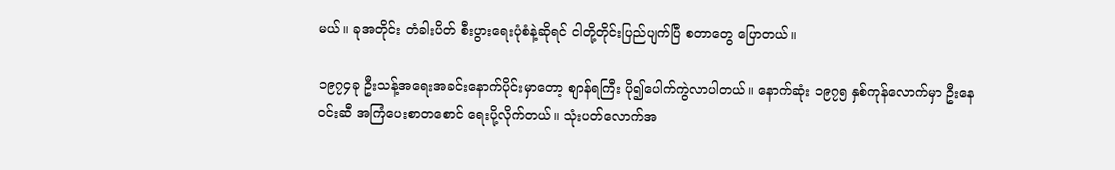မယ်။ ခုအတိုင်း တံခါးပိတ် စီးပွားရေးပုံစံနဲ့ဆိုရင် ငါတို့တိုင်းပြည်ပျက်ပြီ စတာတွေ ပြောတယ်။

၁၉၇၄ခု ဦးသန့်အရေးအခင်းနောက်ပိုင်းမှာတော့ စျာန်ရကြီး ပို၍ပေါက်ကွဲလာပါတယ်။ နောက်ဆုံး ၁၉၇၅ နှစ်ကုန်လောက်မှာ ဦးနေ၀င်းဆီ အကြံပေးစာတစောင် ရေးပို့လိုက်တယ်။ သုံးပတ်လောက်အ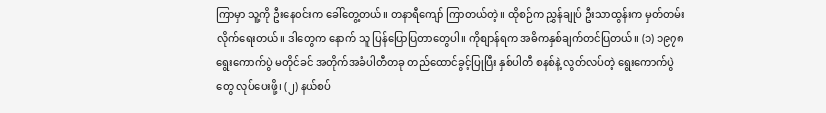ကြာမှာ သူ့ကို ဦးနေ၀င်းက ခေါ်တွေ့တယ်။ တနာရီကျော် ကြာတယ်တဲ့။ ထိုစဉ်က ညွှန်ချုပ် ဦးသာထွန်းက မှတ်တမ်းလိုက်ရေးတယ်။ ဒါတွေက နောက် သူ ပြန်ပြောပြတာတွေပါ။ ကိုစျာန်ရက အဓိကနှစ်ချက်တင်ပြတယ်။ (၁) ၁၉၇၈ ရွေးကောက်ပွဲ မတိုင်ခင် အတိုက်အခံပါတီတခု တည်ထောင်ခွင့်ပြုပြီး နှစ်ပါတီ စနစ်နဲ့ လွတ်လပ်တဲ့ ရွေးကောက်ပွဲတွေ လုပ်ပေးဖို့၊ (၂) နယ်စပ်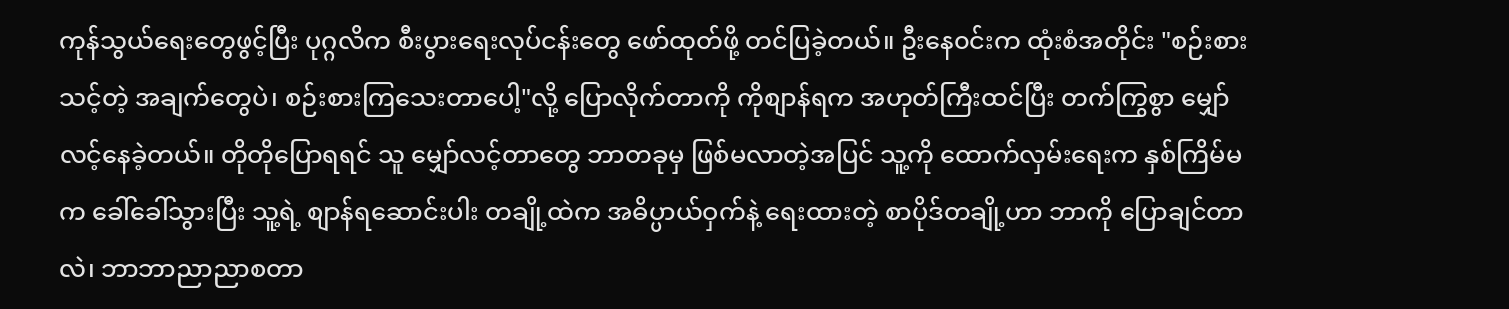ကုန်သွယ်ရေးတွေဖွင့်ပြီး ပုဂ္ဂလိက စီးပွားရေးလုပ်ငန်းတွေ ဖော်ထုတ်ဖို့ တင်ပြခဲ့တယ်။ ဦးနေ၀င်းက ထုံးစံအတိုင်း "စဉ်းစားသင့်တဲ့ အချက်တွေပဲ၊ စဉ်းစားကြသေးတာပေါ့"လို့ ပြောလိုက်တာကို ကိုစျာန်ရက အဟုတ်ကြီးထင်ပြီး တက်ကြွစွာ မျှော်လင့်နေခဲ့တယ်။ တိုတိုပြောရရင် သူ မျှော်လင့်တာတွေ ဘာတခုမှ ဖြစ်မလာတဲ့အပြင် သူ့ကို ထောက်လှမ်းရေးက နှစ်ကြိမ်မက ခေါ်ခေါ်သွားပြီး သူ့ရဲ့ စျာန်ရဆောင်းပါး တချို့ထဲက အဓိပ္ပာယ်ဝှက်နဲ့ ရေးထားတဲ့ စာပိုဒ်တချို့ဟာ ဘာကို ပြောချင်တာလဲ၊ ဘာဘာညာညာစတာ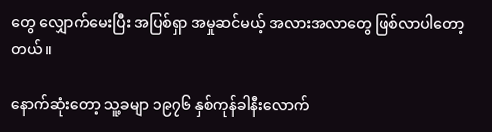တွေ လျှောက်မေးပြီး အပြစ်ရှာ အမှုဆင်မယ့် အလားအလာတွေ ဖြစ်လာပါတော့တယ်။

နောက်ဆုံးတော့ သူ့ခမျာ ၁၉၇၆ နှစ်ကုန်ခါနီးလောက်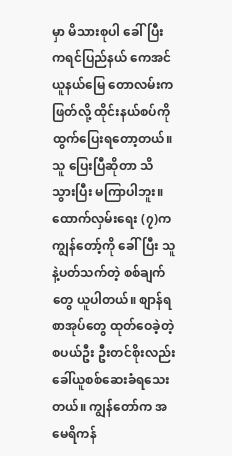မှာ မိသားစုပါ ခေါ်ပြီး ကရင်ပြည်နယ် ကေအင်ယူနယ်မြေ တောလမ်းက ဖြတ်လို့ ထိုင်းနယ်စပ်ကို ထွက်ပြေးရတော့တယ်။ သူ ပြေးပြီဆိုတာ သိသွားပြီး မကြာပါဘူး။ ထောက်လှမ်းရေး (၇)က ကျွန်တော့်ကို ခေါ်ပြီး သူနဲ့ပတ်သက်တဲ့ စစ်ချက်တွေ ယူပါတယ်။ စျာန်ရစာအုပ်တွေ ထုတ်ဝေခဲ့တဲ့ စပယ်ဦး ဦးတင်စိုးလည်း ခေါ်ယူစစ်ဆေးခံရသေးတယ်။ ကျွန်တော်က အမေရိကန်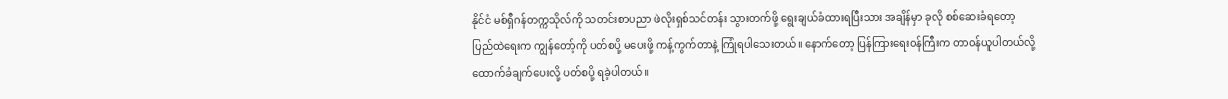နိုင်ငံ မစ်ရှီဂန်တက္ကသိုလ်ကို သတင်းစာပညာ ဖဲလိုးရှစ်သင်တန်း သွားတက်ဖို့ ရွေးချယ်ခံထားရပြီးသား အချိန်မှာ ခုလို စစ်ဆေးခံရတော့ ပြည်ထဲရေးက ကျွန်တော့်ကို ပတ်စပို့ မပေးဖို့ ကန့်ကွက်တာနဲ့ ကြုံရပါသေးတယ်။ နောက်တော့ ပြန်ကြားရေး၀န်ကြီးက တာ၀န်ယူပါတယ်လို့ ထောက်ခံချက်ပေးလို့ ပတ်စပို့ ရခဲ့ပါတယ်။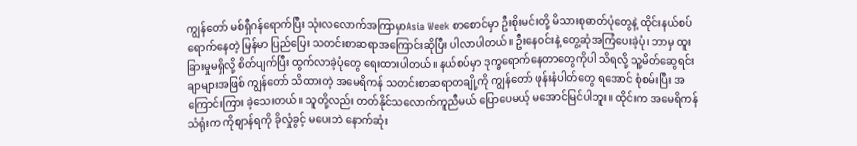ကျွန်တော် မစ်ရှီဂန်ရောက်ပြီး သုံးလလောက်အကြာမှာAsia Week စာစောင်မှာ ဦးစိုးမင်းတို့ မိသားစုဓာတ်ပုံတွေနဲ့ ထိုင်းနယ်စပ်ရောက်နေတဲ့ မြန်မာ ပြည်ပြေး သတင်းစာဆရာအကြောင်းဆိုပြီး ပါလာပါတယ်။ ဦးနေ၀င်းနဲ့ တွေ့ဆုံအကြံပေးခဲ့ပုံ၊ ဘာမှ ထူးခြားမှုမရှိလို့ စိတ်ပျက်ပြီး ထွက်လာခဲ့ပုံတွေ ရေးထားပါတယ်။ နယ်စပ်မှာ ဒုက္ခရောက်နေတာတွေကိုပါ သိရလို့ သူ့မိတ်ဆွေရင်းချာများအဖြစ် ကျွန်တော် သိထားတဲ့ အမေရိကန် သတင်းစာဆရာတချို့ကို ကျွန်တော် ဖုန်းနံပါတ်တွေ ရအောင် စုံစမ်းပြီး အကြောင်းကြား ခဲ့သေးတယ်။ သူတို့လည်း တတ်နိုင်သလောက်ကူညီမယ် ပြောပေမယ့် မအောင်မြင်ပါဘူး။ ထိုင်းက အမေရိကန်သံရုံးက ကိုစျာန်ရကို ခိုလှုံခွင့် မပေးဘဲ နောက်ဆုံး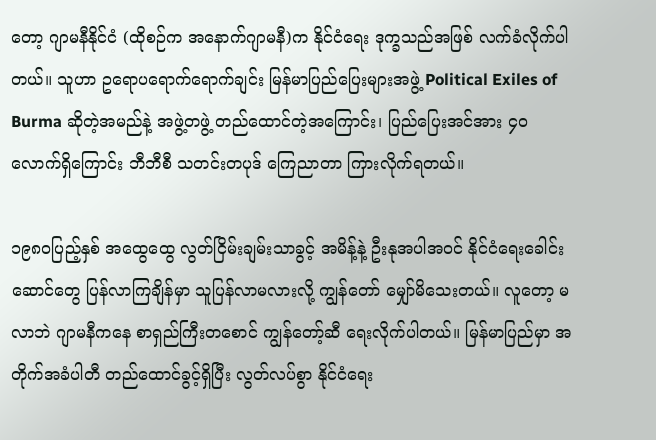တော့ ဂျာမနီနိုင်ငံ (ထိုစဉ်က အနောက်ဂျာမနီ)က နိုင်ငံရေး ဒုက္ခသည်အဖြစ် လက်ခံလိုက်ပါတယ်။ သူဟာ ဥရောပရောက်ရောက်ချင်း မြန်မာပြည်ပြေးများအဖွဲ့ Political Exiles of Burma ဆိုတဲ့အမည်နဲ့ အဖွဲ့တဖွဲ့ တည်ထောင်တဲ့အကြောင်း၊ ပြည်ပြေးအင်အား ၄၀လောက်ရှိကြောင်း ဘီဘီစီ သတင်းတပုဒ် ကြေညာတာ ကြားလိုက်ရတယ်။

၁၉၈၀ပြည့်နှစ် အထွေထွေ လွတ်ငြိမ်းချမ်းသာခွင့် အမိန့်နဲ့ ဦးနုအပါအ၀င် နိုင်ငံရေးခေါင်းဆောင်တွေ ပြန်လာကြချိန်မှာ သူပြန်လာမလားလို့ ကျွန်တော် မျှော်မိသေးတယ်။ လူတော့ မလာဘဲ ဂျာမနီကနေ စာရှည်ကြီးတစောင် ကျွန်တော့်ဆီ ရေးလိုက်ပါတယ်။ မြန်မာပြည်မှာ အတိုက်အခံပါတီ တည်ထောင်ခွင့်ရှိပြီး လွတ်လပ်စွာ နိုင်ငံရေး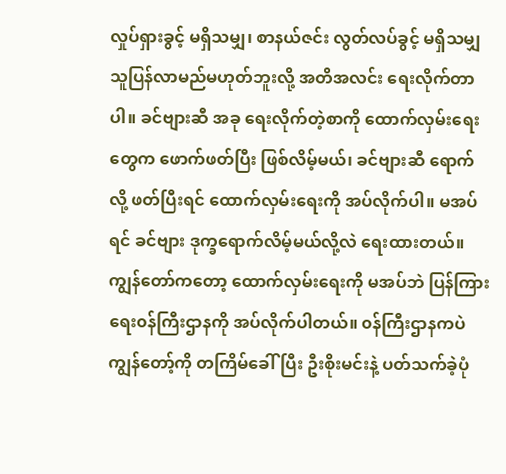လှုပ်ရှားခွင့် မရှိသမျှ၊ စာနယ်ဇင်း လွတ်လပ်ခွင့် မရှိသမျှ သူပြန်လာမည်မဟုတ်ဘူးလို့ အတိအလင်း ရေးလိုက်တာ ပါ။ ခင်ဗျားဆီ အခု ရေးလိုက်တဲ့စာကို ထောက်လှမ်းရေးတွေက ဖောက်ဖတ်ပြီး ဖြစ်လိမ့်မယ်၊ ခင်ဗျားဆီ ရောက်လို့ ဖတ်ပြီးရင် ထောက်လှမ်းရေးကို အပ်လိုက်ပါ။ မအပ်ရင် ခင်ဗျား ဒုက္ခရောက်လိမ့်မယ်လို့လဲ ရေးထားတယ်။ ကျွန်တော်ကတော့ ထောက်လှမ်းရေးကို မအပ်ဘဲ ပြန်ကြားရေး၀န်ကြီးဌာနကို အပ်လိုက်ပါတယ်။ ၀န်ကြီးဌာနကပဲ ကျွန်တော့်ကို တကြိမ်ခေါ်ပြီး ဦးစိုးမင်းနဲ့ ပတ်သက်ခဲ့ပုံ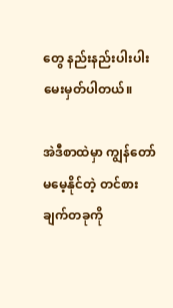တွေ နည်းနည်းပါးပါး မေးမှတ်ပါတယ်။

အဲဒီစာထဲမှာ ကျွန်တော်မမေ့နိုင်တဲ့ တင်စားချက်တခုကို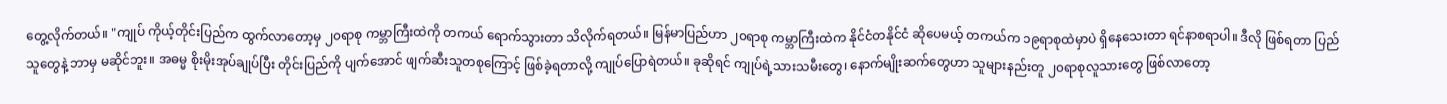တွေ့လိုက်တယ်။ "ကျုပ် ကိုယ့်တိုင်းပြည်က ထွက်လာတော့မှ ၂၀ရာစု ကမ္ဘာကြီးထဲကို တကယ် ရောက်သွားတာ သိလိုက်ရတယ်။ မြန်မာပြည်ဟာ ၂၀ရာစု ကမ္ဘာကြီးထဲက နိုင်ငံတနိုင်ငံ ဆိုပေမယ့် တကယ်က ၁၉ရာစုထဲမှာပဲ ရှိနေသေးတာ ရင်နာစရာပါ။ ဒီလို ဖြစ်ရတာ ပြည်သူတွေနဲ့ ဘာမှ မဆိုင်ဘူး။ အဓမ္မ စိုးမိုးအုပ်ချုပ်ပြီး တိုင်းပြည်ကို ပျက်အောင် ဖျက်ဆီးသူတစုကြောင့် ဖြစ်ခဲ့ရတာလို့ ကျုပ်ပြောရဲတယ်။ ခုဆိုရင် ကျုပ်ရဲ့သားသမီးတွေ၊ နောက်မျိုးဆက်တွေဟာ သူများနည်းတူ ၂၀ရာစုလူသားတွေ ဖြစ်လာတော့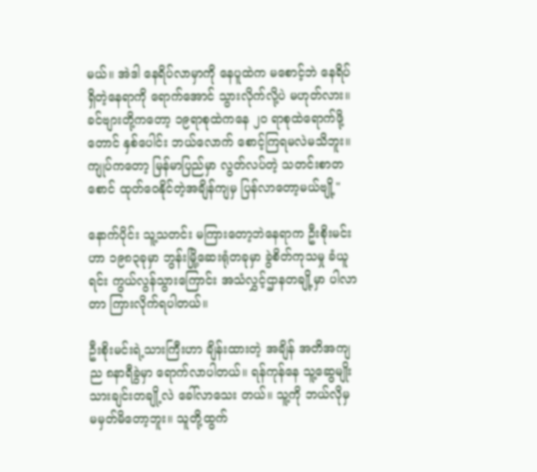မယ်။ အဲဒါ နေရိပ်လာမှာကို နေပူထဲက မစောင့်ဘဲ နေရိပ်ရှိတဲ့နေရာကို ရောက်အောင် သွားလိုက်လို့ပဲ မဟုတ်လား။ ခင်ဗျားတို့ကတော့ ၁၉ရာစုထဲကနေ ၂၀ ရာစုထဲရောက်ဖို့တောင် နှစ်ပေါင်း ဘယ်လောက် စောင့်ကြရမလဲမသိဘူး။ ကျုပ်ကတော့ မြန်မာပြည်မှာ လွတ်လပ်တဲ့ သတင်းစာတစောင် ထုတ်ဝေနိုင်တဲ့အချိန်ကျမှ ပြန်လာတော့မယ်ဗျို့"

နောက်ပိုင်း သူ့သတင်း မကြားတော့ဘဲနေရာက ဦးစိုးမင်းဟာ ၁၉၈၃ခုမှာ ဘွန်းမြို့ဆေးရုံတခုမှာ ခွဲစိတ်ကုသမှု ခံယူရင်း ကွယ်လွန်သွားကြောင်း အသံလွှင့်ဌာနတချို့မှာ ပါလာတာ ကြားလိုက်ရပါတယ်။

ဦးစိုးမင်းရဲ့သားကြီးဟာ ချိန်းထားတဲ့ အချိန် အတိအကျ ည ၈နာရီခွဲမှာ ရောက်လာပါတယ်။ ရန်ကုန်နေ သူ့ဆွေမျိုးသားချင်းတချို့လဲ ခေါ်လာသေး တယ်။ သူ့ကို ဘယ်လိုမှ မမှတ်မိတော့ဘူး။ သူတို့ထွက်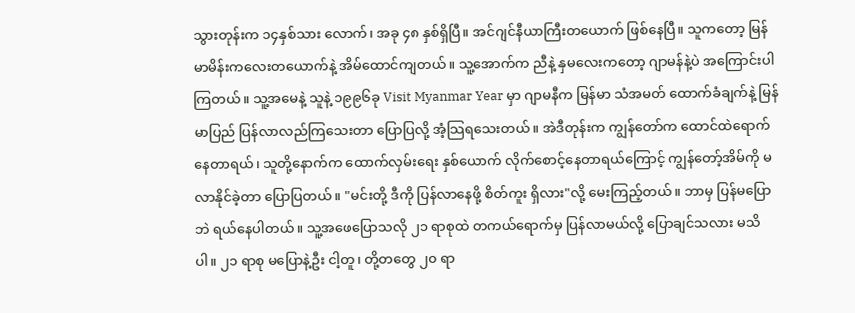သွားတုန်းက ၁၄နှစ်သား လောက်၊ အခု ၄၈ နှစ်ရှိပြီ။ အင်ဂျင်နီယာကြီးတယောက် ဖြစ်နေပြီ။ သူကတော့ မြန်မာမိန်းကလေးတယောက်နဲ့ အိမ်ထောင်ကျတယ်။ သူ့အောက်က ညီနဲ့ နှမလေးကတော့ ဂျာမန်နဲ့ပဲ အကြောင်းပါကြတယ်။ သူ့အမေနဲ့ သူနဲ့ ၁၉၉၆ခု Visit Myanmar Year မှာ ဂျာမနီက မြန်မာ သံအမတ် ထောက်ခံချက်နဲ့ မြန်မာပြည် ပြန်လာလည်ကြသေးတာ ပြောပြလို့ အံ့သြရသေးတယ်။ အဲဒီတုန်းက ကျွန်တော်က ထောင်ထဲရောက်နေတာရယ်၊ သူတို့နောက်က ထောက်လှမ်းရေး နှစ်ယောက် လိုက်စောင့်နေတာရယ်ကြောင့် ကျွန်တော့်အိမ်ကို မလာနိုင်ခဲ့တာ ပြောပြတယ်။ "မင်းတို့ ဒီကို ပြန်လာနေဖို့ စိတ်ကူး ရှိလား"လို့ မေးကြည့်တယ်။ ဘာမှ ပြန်မပြောဘဲ ရယ်နေပါတယ်။ သူ့အဖေပြောသလို ၂၁ ရာစုထဲ တကယ်ရောက်မှ ပြန်လာမယ်လို့ ပြောချင်သလား မသိပါ။ ၂၁ ရာစု မပြောနဲ့ဦး ငါ့တူ၊ တို့တတွေ ၂၀ ရာ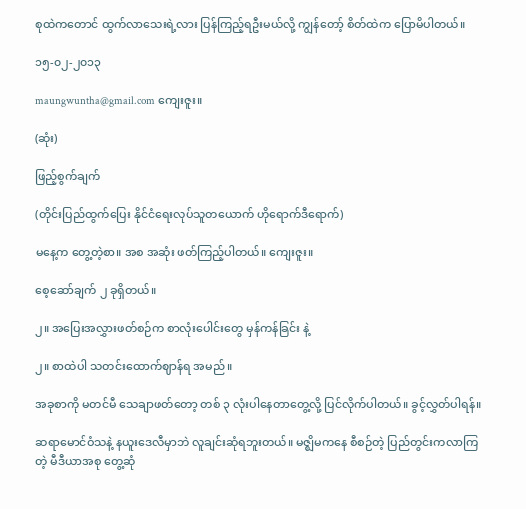စုထဲကတောင် ထွက်လာသေးရဲ့လား ပြန်ကြည့်ရဦးမယ်လို့ ကျွန်တော့် စိတ်ထဲက ပြောမိပါတယ်။

၁၅-၀၂-၂၀၁၃

maungwuntha@gmail.com ကျေးဇူး။

(ဆုံး)

ဖြည့်စွက်ချက်

(တိုင်းပြည်ထွက်ပြေး နိုင်ငံရေးလုပ်သူတယောက် ဟိုရောက်ဒီရောက်)

မနေ့က တွေ့တဲ့စာ။ အစ အဆုံး ဖတ်ကြည့်ပါတယ်။ ကျေးဇူး။

စေ့ဆော်ချက် ၂ ခုရှိတယ်။

၂။ အပြေးအလွှားဖတ်စဉ်က စာလုံးပေါင်းတွေ မှန်ကန်ခြင်း နဲ့

၂။ စာထဲပါ သတင်းထောက်ဈာန်ရ အမည်။

အခုစာကို မတင်မီ သေချာဖတ်တော့ တစ် ၃ လုံးပါနေတာတွေ့လို့ ပြင်လိုက်ပါတယ်။ ခွင့်လွှတ်ပါရန်။

ဆရာမောင်ဝံသနဲ့ နယူးဒေလီမှာဘဲ လူချင်းဆုံရဘူးတယ်။ မဇ္ဈိမကနေ စီစဉ်တဲ့ ပြည်တွင်းကလာကြတဲ့ မီဒီယာအစု တွေ့ဆုံ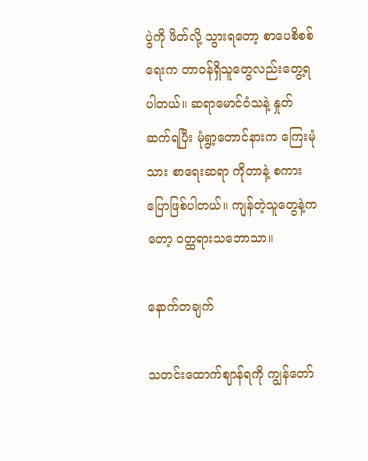ပွဲကို ဖိတ်လို့ သွားရတော့ စာပေစိစစ်ရေးက တာဝန်ရှိသူတွေလည်းတွေ့ရပါတယ်။ ဆရာမောင်ဝံသနဲ့ နှုတ်ဆက်ရပြီး မုံရွာ့တောင်နားက ကြေးမုံသား စာရေးဆရာ ကိုတာနဲ့ စကားပြောဖြစ်ပါတယ်။ ကျန်တဲ့သူတွေနဲ့ကတော့ ဝတ္ထရားသဘောသာ။

နောက်တချက်

သတင်းထောက်ဈာန်ရကို ကျွန်တော်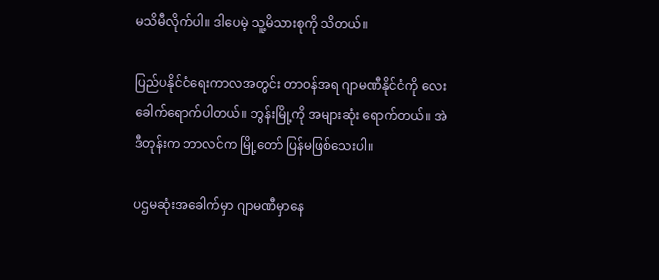မသိမီလိုက်ပါ။ ဒါပေမဲ့ သူ့မိသားစုကို သိတယ်။

ပြည်ပနိုင်ငံရေးကာလအတွင်း တာဝန်အရ ဂျာမဏီနိုင်ငံကို လေးခေါက်ရောက်ပါတယ်။ ဘွန်းမြို့ကို အများဆုံး ရောက်တယ်။ အဲဒီတုန်းက ဘာလင်က မြို့တော် ပြန်မဖြစ်သေးပါ။

ပဌမဆုံးအခေါက်မှာ ဂျာမဏီမှာနေ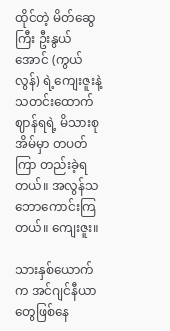ထိုင်တဲ့ မိတ်ဆွေကြီး ဦးနွယ်အောင် (ကွယ်လွန်) ရဲ့ကျေးဇူးနဲ့ သတင်းထောက်ဈာန်ရရဲ့ မိသားစုအိမ်မှာ တပတ်ကြာ တည်းခဲ့ရတယ်။ အလွန်သဘောကောင်းကြတယ်။ ကျေးဇူး။

သားနှစ်ယောက်က အင်ဂျင်နီယာတွေဖြစ်နေ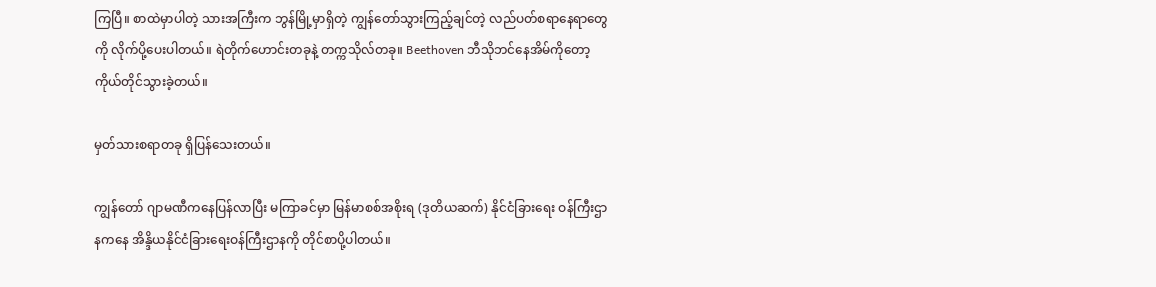ကြပြီ။ စာထဲမှာပါတဲ့ သားအကြီးက ဘွန်မြို့မှာရှိတဲ့ ကျွန်တော်သွားကြည့်ချင်တဲ့ လည်ပတ်စရာနေရာတွေကို လိုက်ပို့ပေးပါတယ်။ ရဲတိုက်ဟောင်းတခုနဲ့ တက္ကသိုလ်တခု။ Beethoven ဘီသိုဘင်နေအိမ်ကိုတော့ ကိုယ်တိုင်သွားခဲ့တယ်။

မှတ်သားစရာတခု ရှိပြန်သေးတယ်။

ကျွန်တော် ဂျာမဏီကနေပြန်လာပြီး မကြာခင်မှာ မြန်မာစစ်အစိုးရ (ဒုတိယဆက်) နိုင်ငံခြားရေး ဝန်ကြီးဌာနကနေ အိန္ဒိယနိုင်ငံခြားရေးဝန်ကြီးဌာနကို တိုင်စာပို့ပါတယ်။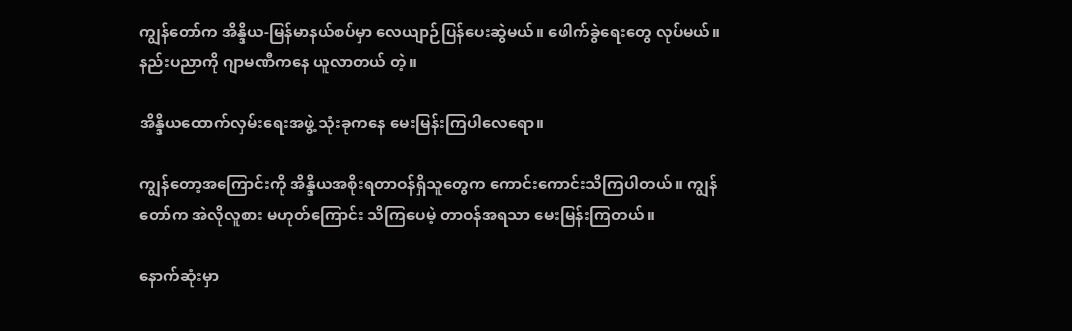ကျွန်တော်က အိန္ဒိယ-မြန်မာနယ်စပ်မှာ လေယျာဉ်ပြန်ပေးဆွဲမယ်။ ဖေါက်ခွဲရေးတွေ လုပ်မယ်။ နည်းပညာကို ဂျာမဏီကနေ ယူလာတယ် တဲ့။

အိန္ဒိယထောက်လှမ်းရေးအဖွဲ့ သုံးခုကနေ မေးမြန်းကြပါလေရော။

ကျွန်တော့အကြောင်းကို အိန္ဒိယအစိုးရတာဝန်ရှိသူတွေက ကောင်းကောင်းသိကြပါတယ်။ ကျွန်တော်က အဲလိုလူစား မဟုတ်ကြောင်း သိကြပေမဲ့ တာဝန်အရသာ မေးမြန်းကြတယ်။

နောက်ဆုံးမှာ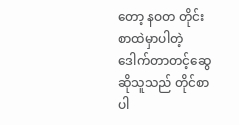တော့ နဝတ တိုင်းစာထဲမှာပါတဲ့ ဒေါက်တာတင့်ဆွေဆိုသူသည် တိုင်စာပါ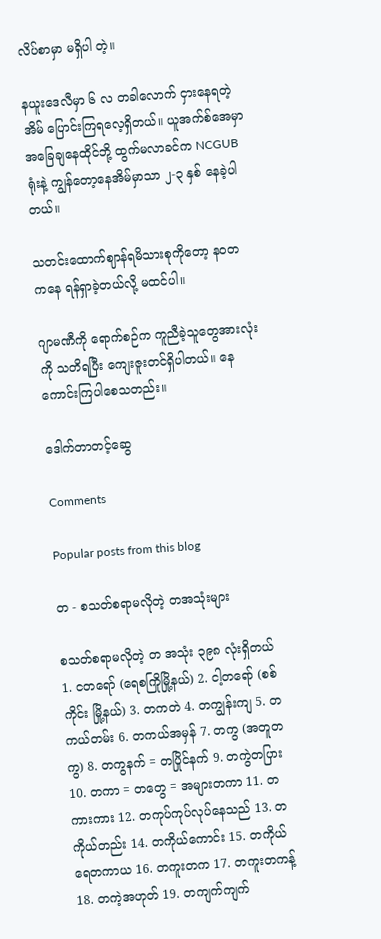လိပ်စာမှာ မရှိပါ တဲ့။

နယူးဒေလီမှာ ၆ လ တခါလောက် ငှားနေရတဲ့ အိမ် ပြောင်းကြရလေ့ရှိတယ်။ ယူအက်စ်အေမှာ အခြေချနေထိုင်ဘို့ ထွက်မလာခင်က NCGUB ရုံးနဲ့ ကျွန်တော့နေအိမ်မှာသာ ၂-၃ နှစ် နေခဲ့ပါတယ်။

သတင်းထောက်ဈာန်ရမိသားစုကိုတော့ နဝတ ကနေ ရန်ရှာခဲ့တယ်လို့ မထင်ပါ။

ဂျာမဏီကို ရောက်စဉ်က ကူညီခဲ့သူတွေအားလုံးကို သတိရပြီး ကျေးဇူးတင်ရှိပါတယ်။ နေကောင်းကြပါစေသတည်း။

ဒေါက်တာတင့်ဆွေ

Comments

Popular posts from this blog

တ - စသတ်စရာမလိုတဲ့ တအသုံးများ

စသတ်စရာမလိုတဲ့ တ အသုံး ၃၉၈ လုံးရှိတယ် 1. ငတရော် (ရေစကြိုမြို့နယ်) 2. ငါ့တရော် (စစ်ကိုင်း မြို့နယ်) 3. တကတဲ 4. တကျွန်းကျ 5. တကယ်တမ်း 6. တကယ်အမှန် 7. တကွ (အတူတကွ) 8. တကွနက် = တပြိုင်နက် 9. တကွဲတပြား 10. တကာ = တတွေ = အများတကာ 11. တကားကား 12. တကုပ်ကုပ်လုပ်နေသည် 13. တကိုယ်တည်း 14. တကိုယ်ကောင်း 15. တကိုယ်ရေတကာယ 16. တကူးတက 17. တကူးတကန့် 18. တကဲ့အဟုတ် 19. တကျက်ကျက်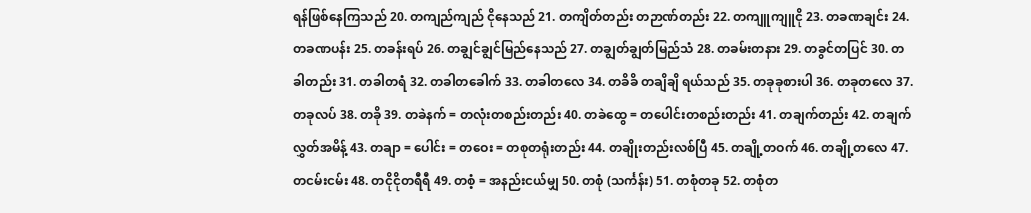ရန်ဖြစ်နေကြသည် 20. တကျည်ကျည် ငိုနေသည် 21. တကျိတ်တည်း တဉာဏ်တည်း 22. တကျူကျူငို 23. တခဏချင်း 24. တခဏပန်း 25. တခန်းရပ် 26. တချွင်ချွင်မြည်နေသည် 27. တချွတ်ချွတ်မြည်သံ 28. တခမ်းတနား 29. တခွင်တပြင် 30. တခါတည်း 31. တခါတရံ 32. တခါတခေါက် 33. တခါတလေ 34. တခိခိ တချိချိ ရယ်သည် 35. တခုခုစားပါ 36. တခုတလေ 37. တခုလပ် 38. တခို 39. တခဲနက် = တလုံးတစည်းတည်း 40. တခဲထွေ = တပေါင်းတစည်းတည်း 41. တချက်တည်း 42. တချက်လွှတ်အမိန့် 43. တချာ = ပေါင်း = တဝေး = တစုတရုံးတည်း 44. တချိုးတည်းလစ်ပြီ 45. တချို့တဝက် 46. တချို့တလေ 47. တငမ်းငမ်း 48. တငိုငိုတရီရီ 49. တစံ့ = အနည်းငယ်မျှ 50. တစုံ (သင်္ကန်း) 51. တစုံတခု 52. တစုံတ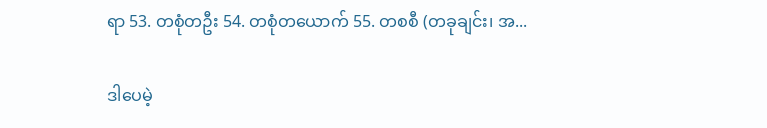ရာ 53. တစုံတဦး 54. တစုံတယောက် 55. တစစီ (တခုချင်း၊ အ...

ဒါပေမဲ့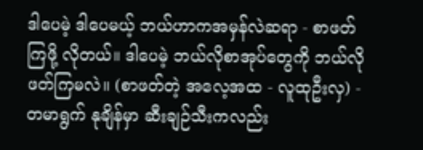ဒါပေမဲ့ ဒါပေမယ့် ဘယ်ဟာကအမှန်လဲဆရာ - စာဖတ်ကြဖို့ လိုတယ်။ ဒါပေမဲ့ ဘယ်လိုစာအုပ်တွေကို ဘယ်လိုဖတ်ကြမလဲ။ (စာဖတ်တဲ့ အလေ့အထ - လူထုဦးလှ) - တမာရွက် နုချိန်မှာ ဆီးချဉ်သီးကလည်း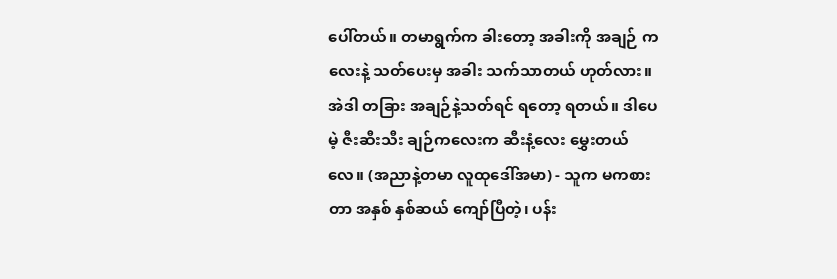ပေါ်တယ်။ တမာရွက်က ခါးတော့ အခါးကို အချဉ် ကလေးနဲ့ သတ်ပေးမှ အခါး သက်သာတယ် ဟုတ်လား။ အဲဒါ တခြား အချဉ်နဲ့သတ်ရင် ရတော့ ရတယ်။ ဒါပေမဲ့ ဇီးဆီးသီး ချဉ်ကလေးက ဆီးနံ့လေး မွှေးတယ်လေ။ (အညာနဲ့တမာ လူထုဒေါ်အမာ) - သူက မကစားတာ အနှစ် နှစ်ဆယ် ကျော်ပြီတဲ့၊ ပန်း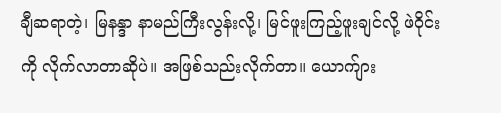ချီဆရာတဲ့၊ မြနန္ဒာ နာမည်ကြီးလွန်းလို့၊ မြင်ဖူးကြည့်ဖူးချင်လို့ ဖဲဝိုင်းကို လိုက်လာတာဆိုပဲ။ အဖြစ်သည်းလိုက်တာ။ ယောက်ျား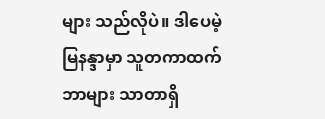များ သည်လိုပဲ။ ဒါပေမဲ့ မြနန္ဒာမှာ သူတကာထက် ဘာများ သာတာရှိ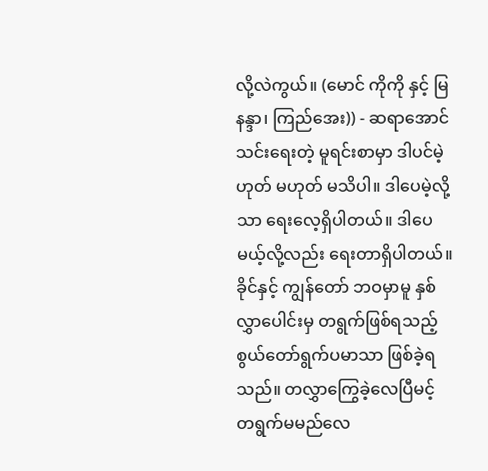လို့လဲကွယ်။ (မောင် ကိုကို နှင့် မြနန္ဒာ၊ ကြည်အေး)) - ဆရာအောင်သင်းရေးတဲ့ မူရင်းစာမှာ ဒါပင်မဲ့ ဟုတ် မဟုတ် မသိပါ။ ဒါပေမဲ့လို့သာ ရေးလေ့ရှိပါတယ်။ ဒါပေမယ့်လို့လည်း ရေးတာရှိပါတယ်။ ခိုင်နှင့် ကျွန်တော် ဘဝမှာမူ နှစ်လွှာပေါင်းမှ တရွက်ဖြစ်ရသည့် စွယ်တော်ရွက်ပမာသာ ဖြစ်ခဲ့ရသည်။ တလွှာကြွေခဲ့လေပြီမင့် တရွက်မမည်လေ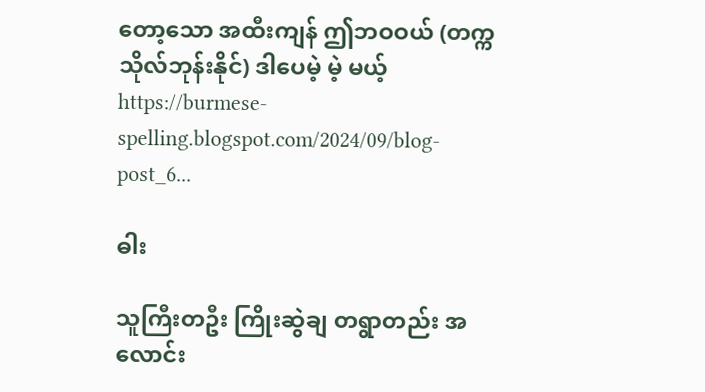တော့သော အထီးကျန် ဤဘဝဝယ် (တက္ကသိုလ်ဘုန်းနိုင်) ဒါပေမဲ့ မဲ့ မယ့် https://burmese-spelling.blogspot.com/2024/09/blog-post_6...

ဓါး

သူကြီးတဦး ကြိုးဆွဲချ တရွာတည်း အလောင်း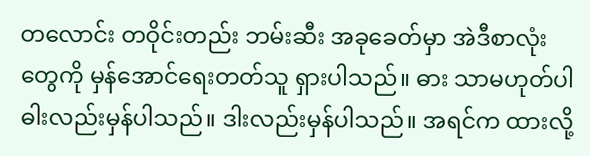တလောင်း တဝိုင်းတည်း ဘမ်းဆီး အခုခေတ်မှာ အဲဒီစာလုံးတွေကို မှန်အောင်ရေးတတ်သူ ရှားပါသည်။ ဓား သာမဟုတ်ပါ ဓါးလည်းမှန်ပါသည်။ ဒါးလည်းမှန်ပါသည်။ အရင်က ထားလို့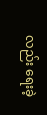လည်း ရေးခဲ့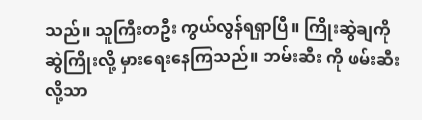သည်။ သူကြီးတဦး ကွယ်လွန်ရရှာပြီ။ ကြိုးဆွဲချကို ဆွဲကြိုးလို့ မှားရေးနေကြသည်။ ဘမ်းဆီး ကို ဖမ်းဆီးလို့သာ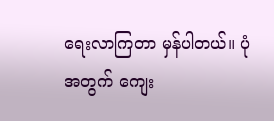ရေးလာကြတာ မှန်ပါတယ်။ ပုံအတွက် ကျေး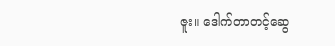ဇူး။ ဒေါက်တာတင့်ဆွေ